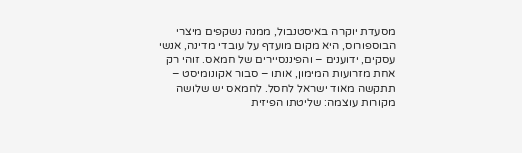מסעדת יוקרה באיסטנבול, ממנה נשקפים מיצרי הבוספורוס, היא מקום מועדף על עובדי מדינה, אנשי עסקים, ידוענים – והפיננסיירים של חמאס. זוהי רק אחת מזרועות המימון, אותו – סבור אקונומיסט – תתקשה מאוד ישראל לחסל. לחמאס יש שלושה מקורות עוצמה: שליטתו הפיזית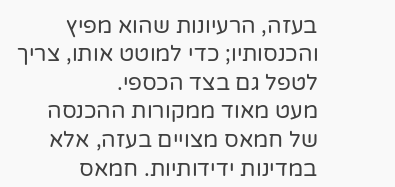בעזה, הרעיונות שהוא מפיץ והכנסותיו; כדי למוטט אותו, צריך לטפל גם בצד הכספי.
מעט מאוד ממקורות ההכנסה של חמאס מצויים בעזה, אלא במדינות ידידותיות. חמאס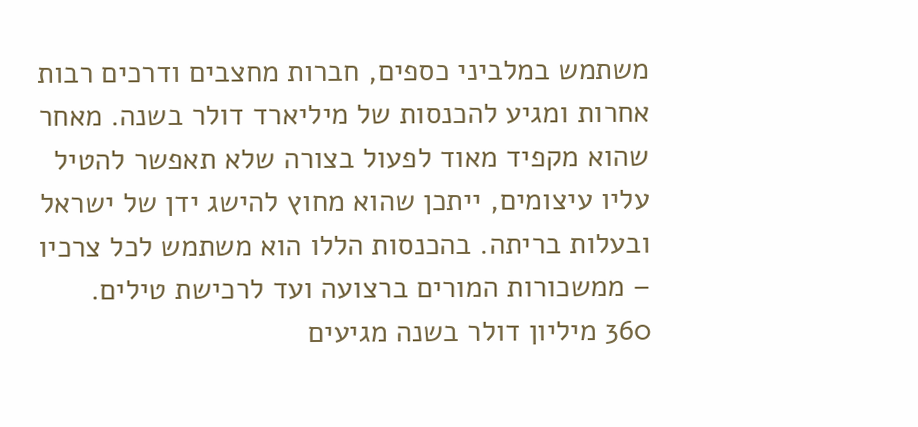משתמש במלביני כספים, חברות מחצבים ודרכים רבות אחרות ומגיע להכנסות של מיליארד דולר בשנה. מאחר שהוא מקפיד מאוד לפעול בצורה שלא תאפשר להטיל עליו עיצומים, ייתכן שהוא מחוץ להישג ידן של ישראל ובעלות בריתה. בהכנסות הללו הוא משתמש לכל צרכיו – ממשכורות המורים ברצועה ועד לרכישת טילים.
360 מיליון דולר בשנה מגיעים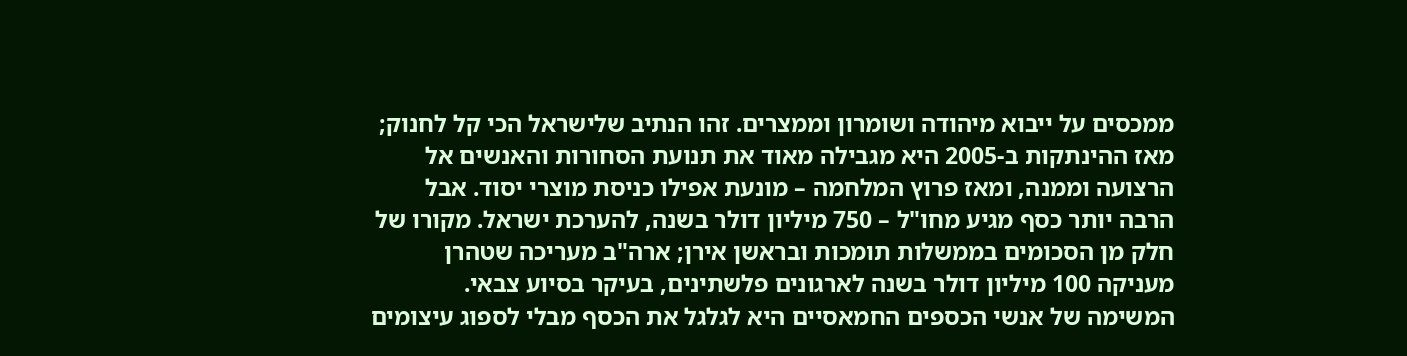ממכסים על ייבוא מיהודה ושומרון וממצרים. זהו הנתיב שלישראל הכי קל לחנוק; מאז ההינתקות ב-2005 היא מגבילה מאוד את תנועת הסחורות והאנשים אל הרצועה וממנה, ומאז פרוץ המלחמה – מונעת אפילו כניסת מוצרי יסוד. אבל הרבה יותר כסף מגיע מחו"ל – 750 מיליון דולר בשנה, להערכת ישראל. מקורו של חלק מן הסכומים בממשלות תומכות ובראשן אירן; ארה"ב מעריכה שטהרן מעניקה 100 מיליון דולר בשנה לארגונים פלשתינים, בעיקר בסיוע צבאי.
המשימה של אנשי הכספים החמאסיים היא לגלגל את הכסף מבלי לספוג עיצומים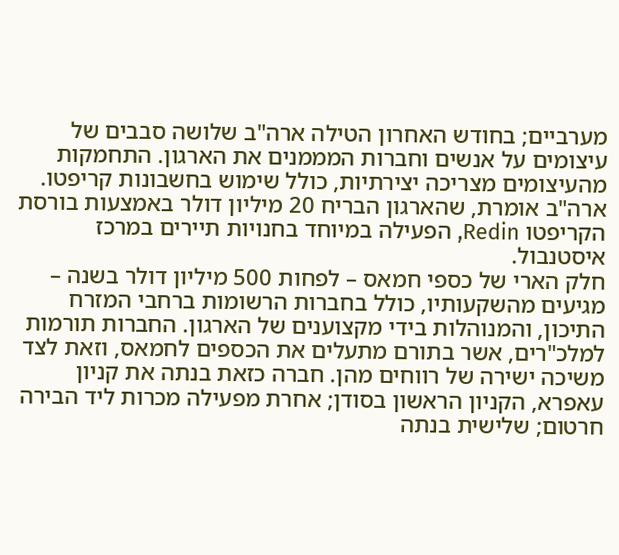מערביים; בחודש האחרון הטילה ארה"ב שלושה סבבים של עיצומים על אנשים וחברות המממנים את הארגון. התחמקות מהעיצומים מצריכה יצירתיות, כולל שימוש בחשבונות קריפטו. ארה"ב אומרת, שהארגון הבריח 20 מיליון דולר באמצעות בורסת הקריפטו Redin, הפעילה במיוחד בחנויות תיירים במרכז איסטנבול.
חלק הארי של כספי חמאס – לפחות 500 מיליון דולר בשנה – מגיעים מהשקעותיו, כולל בחברות הרשומות ברחבי המזרח התיכון, והמנוהלות בידי מקצוענים של הארגון. החברות תורמות למלכ"רים, אשר בתורם מתעלים את הכספים לחמאס, וזאת לצד משיכה ישירה של רווחים מהן. חברה כזאת בנתה את קניון עאפרא, הקניון הראשון בסודן; אחרת מפעילה מכרות ליד הבירה חרטום; שלישית בנתה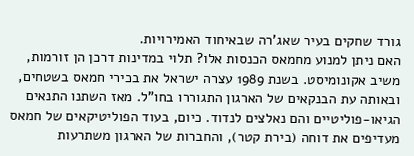גורד שחקים בעיר שאג'רה שבאיחוד האמירויות.
האם ניתן למנוע מחמאס הכנסות אלו? תלוי במדינות דרכן הן זורמות, משיב אקונומיסט. בשנת 1989 עצרה ישראל את בכירי חמאס בשטחים, ובאותה עת הבנקאים של הארגון התגוררו בחו"ל. מאז השתנו התנאים הגיאו-פוליטיים והם נאלצים לנדוד. כיום, בעוד הפוליטיקאים של חמאס מעדיפים את דוחה (בירת קטר), והחברות של הארגון משתרעות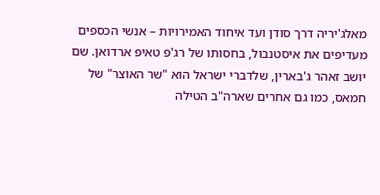מאלג'יריה דרך סודן ועד איחוד האמירויות – אנשי הכספים מעדיפים את איסטנבול, בחסותו של רג'פ טאיפ ארדואן. שם יושב זאהר ג'בארין, שלדברי ישראל הוא "שר האוצר" של חמאס, כמו גם אחרים שארה"ב הטילה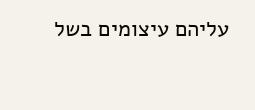עליהם עיצומים בשל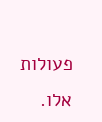פעולות אלו.